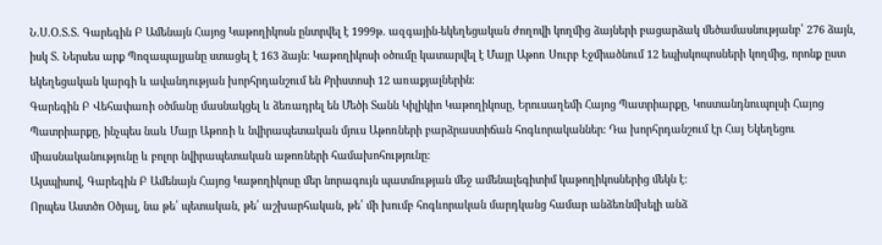Ն.Ս.Օ.Տ.Տ. Գարեգին Բ Ամենայն Հայոց Կաթողիկոսն ընտրվել է 1999թ. ազգային-եկեղեցական ժողովի կողմից ձայների բացարձակ մեծամասնությանբ՝ 276 ձայն, իսկ Տ. Ներսես արք Պոզապալյանը ստացել է 163 ձայն: Կաթողիկոսի օծումը կատարվել է Մայր Աթոռ Սուրբ Էջմիածնում 12 եպիսկոպոսների կողմից, որոնք ըստ եկեղեցական կարգի և ավանդության խորհրդանշում են Քրիստոսի 12 առաքյալներին։
Գարեգին Բ Վեհափառի օծմանը մասնակցել և ձեռադրել են Մեծի Տանն Կիլիկիո Կաթողիկոսը, Երուսաղեմի Հայոց Պատրիարքը, Կոստանդնուպոլսի Հայոց Պատրիարքը, ինչպես նաև Մայր Աթոռի և նվիրապետական մյուս Աթոռների բարձրաստիճան հոգևորականներ: Դա խորհրդանշում էր Հայ Եկեղեցու միասնականությունը և բոլոր նվիրապետական աթոռների համախոհությունը:
Այսպիսով, Գարեգին Բ Ամենայն Հայոց Կաթողիկոսը մեր նորագույն պատմության մեջ ամենալեգիտիմ կաթողիկոսներից մեկն է:
Որպես Աստծո Օծյալ, նա թե՛ պետական, թե՛ աշխարհական, թե՛ մի խումբ հոգևորական մարդկանց համար անձեռնմխելի անձ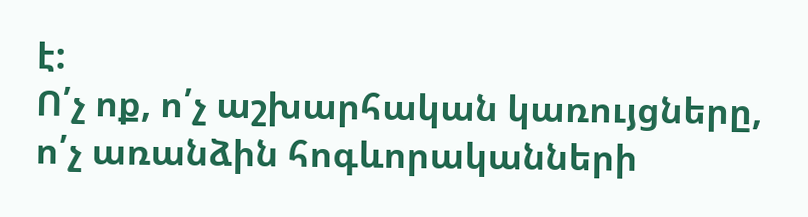է:
Ո՛չ ոք, ո՛չ աշխարհական կառույցները, ո՛չ առանձին հոգևորականների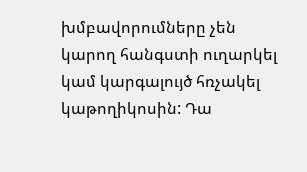խմբավորումները չեն կարող հանգստի ուղարկել կամ կարգալույծ հռչակել կաթողիկոսին: Դա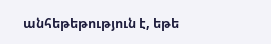անհեթեթություն է, եթե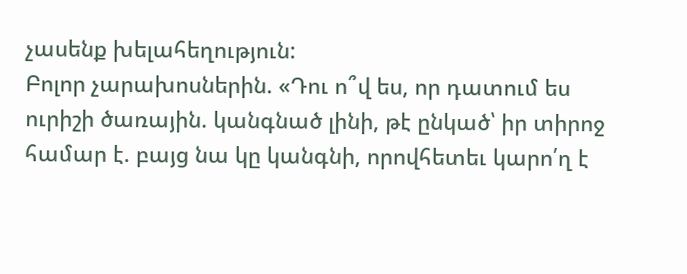չասենք խելահեղություն:
Բոլոր չարախոսներին. «Դու ո՞վ ես, որ դատում ես ուրիշի ծառային. կանգնած լինի, թէ ընկած՝ իր տիրոջ համար է. բայց նա կը կանգնի, որովհետեւ կարո՛ղ է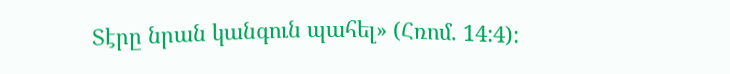Տէրը նրան կանգուն պահել» (Հռոմ. 14:4):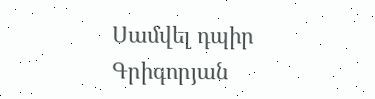Սամվել դպիր Գրիգորյան